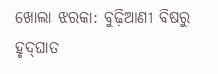ଖୋଲା ଝରକା: ବୁଢ଼ିଆଣୀ ବିଷରୁ ହୃଦ୍‌ଘାତ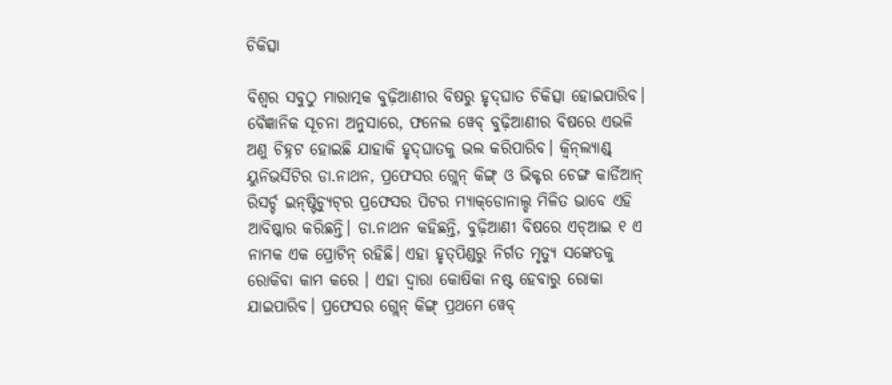ଚିକିତ୍ସା

ବିଶ୍ବର ସବୁଠୁ ମାରାତ୍ମକ ବୁଢ଼ିଆଣୀର ବିଷରୁ ହୃଦ୍‌ଘାତ ଚିକିତ୍ସା ହୋଇପାରିବ। ବୈଜ୍ଞାନିକ ସୂଚନା ଅନୁସାରେ, ଫନେଲ ୱେବ୍‌ ବୁଢ଼ିଆଣୀର ବିଷରେ ଏଭଳି ଅଣୁ ଚିହ୍ନଟ ହୋଇଛି ଯାହାକି ହୃଦ୍‌ଘାତକୁ ଭଲ କରିପାରିବ। କ୍ବିନ୍‌ଲ୍ୟାଣ୍ଡ୍‌ ୟୁନିଭର୍ସିଟିର ଡା.ନାଥନ, ପ୍ରଫେସର ଗ୍ଲେନ୍‌ କିଙ୍ଗ୍‌ ଓ ଭିକ୍ଟର ଚେଙ୍ଗ କାର୍ଡିଆନ୍‌ ରିସର୍ଚ୍ଚ ଇନ୍‌ଷ୍ଟିଚ୍ୟୁଟ୍‌ର ପ୍ରଫେସର ପିଟର ମ୍ୟାକ୍‌ଡୋନାଲ୍ଡ ମିଳିତ ଭ‌ାବେ ଏହି ଆବିଷ୍କାର କରିଛନ୍ତି। ଡା.ନାଥନ କହିଛନ୍ତି, ବୁଢ଼ିଆଣୀ ବିଷରେ ଏଚ୍‌ଆଇ ୧ ଏ ନାମକ ଏକ ପ୍ରୋଟିନ୍‌ ରହିଛି। ଏହା ହୃତ୍‌ପିଣ୍ଡରୁ ନିର୍ଗତ ମୃତ୍ୟୁ ସଙ୍କେତକୁ ରୋକିବା କାମ କରେ । ଏହା ଦ୍ବାରା କୋଷିକା ନଷ୍ଟ ହେବାରୁ ରୋକା ଯାଇପାରିବ। ପ୍ରଫେସର ଗ୍ଲେନ୍‌ କିଙ୍ଗ୍‌ ପ୍ରଥମେ ୱେବ୍‌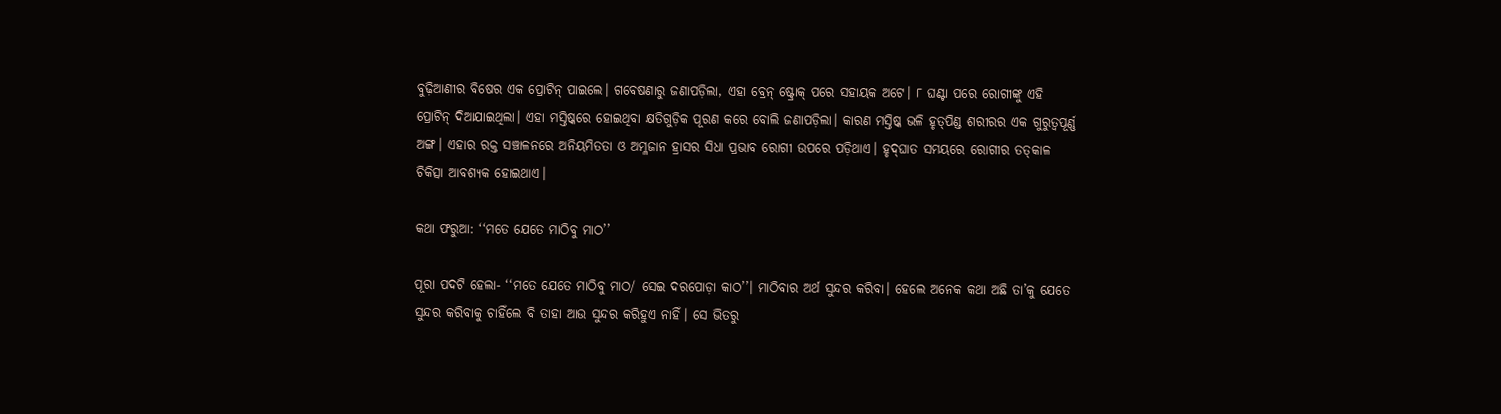ବୁଢ଼ିଆଣୀର ବିଷ‌େର ଏକ ପ୍ରୋଟିନ୍‌ ପାଇଲେ। ଗବେଷଣାରୁ ଜଣାପଡ଼ିଲା, ଏହା ବ୍ରେନ୍‌ ଷ୍ଟ୍ରୋକ୍‌ ପରେ ସହାୟକ ଅଟେ। ୮ ଘଣ୍ଟା ପରେ ରୋଗୀଙ୍କୁ ଏହି ପ୍ରୋଟିନ୍‌ ଦିଆଯାଇଥିଲା। ଏହା ମସ୍ତିଷ୍କରେ ହୋଇଥିବା କ୍ଷତିଗୁଡ଼ିକ ପୂରଣ କରେ ବୋଲି ଜଣାପଡ଼ିଲା। କାରଣ ମସ୍ତିଷ୍କ ଭଳି ହୃତ୍‌ପିଣ୍ଡ ଶରୀରର ଏକ ଗୁରୁତ୍ବପୂର୍ଣ୍ଣ ଅଙ୍ଗ। ଏହାର ରକ୍ତ ସଞ୍ଚାଳନରେ ଅନିୟମିତତା ଓ ଅମ୍ଳଜାନ ହ୍ରାସର ସିଧା ପ୍ରଭାବ ରୋଗୀ ଉପରେ ପଡ଼ିଥାଏ। ହୃଦ୍‌ଘାତ ସମୟରେ ରୋଗୀର ତତ୍‌କାଳ ଚିକିତ୍ସା ଆବଶ୍ୟକ ହୋଇଥାଏ।

କଥା ଫରୁଆ: ‘‘ମତେ ଯେତେ ମାଠିବୁ ମାଠ’’

ପୂରା ପଦଟି ହେଲା- ‘‘ମତେ ଯେତେ ମାଠିବୁ ମାଠ/ ସେଇ ଦରପୋଡ଼ା କାଠ’’। ମାଠିବାର ଅର୍ଥ ସୁନ୍ଦର କରିବା। ହେଲେ ଅନେକ କଥା ଅଛି ତା’କୁ ଯେତେ ସୁନ୍ଦର କରିବାକୁ ଚାହିଁଲେ ବି ତାହା ଆଉ ସୁନ୍ଦର କରିହୁଏ ନାହିଁ। ସେ ଭିତରୁ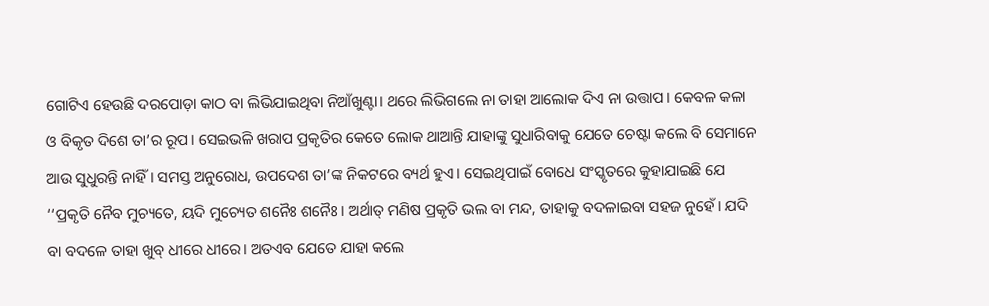ଗୋଟିଏ ହେଉଛି ଦରପୋଡ଼ା କାଠ ବା ଲିଭିଯାଇଥିବା ନିଆଁଖୁଣ୍ଟା। ଥରେ ଲିଭିଗଲେ ନା ତାହା ଆଲୋକ ଦିଏ ନା ଉତ୍ତାପ। କେବଳ କଳା ଓ ବିକୃତ ଦିଶେ ତା’ର ରୂପ। ସେଇଭଳି ଖରାପ ପ୍ରକୃତିର କେତେ ଲୋକ ଥାଆନ୍ତି ଯାହାଙ୍କୁ ସୁଧାରିବାକୁ ଯେତେ ଚେଷ୍ଟା କଲେ ବି ସେମାନେ ଆଉ ସୁଧୁରନ୍ତି ନାହିଁ। ସମସ୍ତ ଅନୁରୋଧ, ଉପଦେଶ ତା’ଙ୍କ ନିକଟରେ ବ୍ୟର୍ଥ ହୁଏ। ସେଇଥିପାଇଁ ବୋଧେ ସଂସ୍କୃତରେ କୁହାଯାଇଛି ଯେ ‘‘ପ୍ରକୃତି ନୈବ ମୁଚ୍ୟତେ, ୟଦି ମୁଚ୍ୟ‌େତ ଶନୈଃ ଶନୈଃ। ଅର୍ଥାତ୍‌ ମଣିଷ ପ୍ରକୃତି ଭଲ ବା ମନ୍ଦ, ତାହାକୁ ବଦଳାଇବା ସହଜ ନୁହେଁ। ଯଦି ବା ବଦଳେ ତାହା ଖୁବ୍‌ ଧୀରେ ଧୀରେ। ଅତଏବ ଯେତେ ଯାହା କଲେ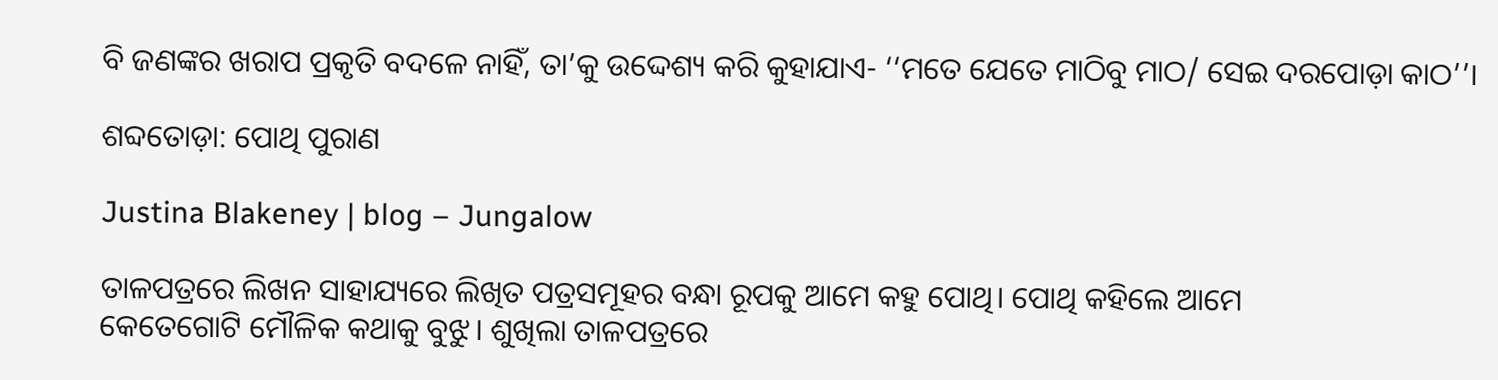ବି ଜଣଙ୍କର ଖରାପ ପ୍ରକୃତି ବଦଳେ ନାହିଁ, ତା’କୁ ଉଦ୍ଦେଶ୍ୟ କରି କୁହାଯାଏ- ‘‘ମତେ ଯେତେ ମାଠିବୁ ମାଠ/ ସେଇ ଦରପୋଡ଼ା କାଠ’’।

ଶବ୍ଦତୋଡ଼ା: ପୋଥି ପୁରାଣ

Justina Blakeney | blog – Jungalow

ତାଳପତ୍ରରେ ଲିଖନ ସାହାଯ୍ୟରେ ଲିଖିତ ପତ୍ରସମୂହର ବନ୍ଧା ରୂପକୁ ଆମେ କହୁ ପୋଥି। ପୋଥି କହିଲେ ଆମେ କେତେଗୋଟି ‌ମୌଳିକ କଥାକୁ ବୁଝୁ। ଶୁଖିଲା ତାଳପତ୍ରରେ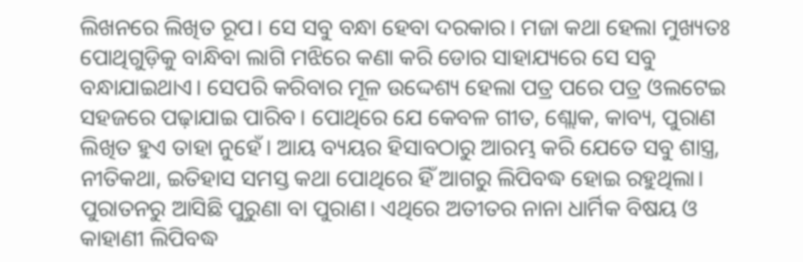ଲିଖନରେ ଲିଖିତ ରୂପ। ସେ ସବୁ ବନ୍ଧା ହେବା ଦରକାର। ମଜା କଥା ହେଲା ମୁଖ୍ୟତଃ ପୋଥିଗୁଡ଼ିକୁ ବାନ୍ଧିବା ଲାଗି ମଝିରେ କଣା କରି ଡୋର ସାହାଯ୍ୟରେ ସେ ସବୁ ବନ୍ଧାଯାଇଥାଏ। ସେପରି କରିବାର ମୂଳ ଉଦ୍ଦେଶ୍ୟ ହେଲା ପତ୍ର ପରେ ପତ୍ର ଓଲଟେଇ ସହଜରେ ପଢ଼ାଯାଇ ପାରିବ। ପୋଥିରେ ଯେ କେବଳ ଗୀତ, ଶ୍ଲୋକ, କାବ୍ୟ, ପୁରାଣ ଲିଖିତ ହୁଏ ତାହା ନୁହେଁ। ଆୟ ବ୍ୟୟର ହିସାବଠାରୁ ଆରମ୍ଭ କରି ଯେତେ ସବୁ ଶାସ୍ତ୍ର, ନୀତିକଥା, ଇତିହାସ ସମସ୍ତ କଥା ପୋଥିରେ ହିଁ ଆଗରୁ ଲିପିବଦ୍ଧ ହୋଇ ରହୁଥିଲା। ପୁରାତନରୁ ଆସିଛି ପୁରୁଣା ବା ପୁରାଣ। ଏଥିରେ ଅତୀତର ନାନା ଧାର୍ମିକ ବିଷୟ ଓ କାହାଣୀ ଲିପିବଦ୍ଧ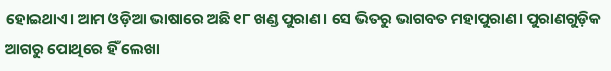ହୋଇଥାଏ। ଅ‌ାମ ଓଡ଼ିଆ ଭାଷାରେ ଅଛି ୧୮ ଖଣ୍ଡ ପୁରାଣ। ସେ ଭିତରୁ ଭାଗବତ ମହାପୁରାଣ। ପୁରାଣଗୁଡ଼ିକ ଆଗରୁ ପୋଥିରେ ହିଁ ଲେଖା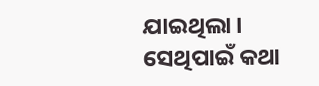ଯାଇଥିଲା। ସେଥିପାଇଁ କଥା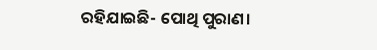ରହିଯାଇଛି- ପୋଥି ପୁରାଣ।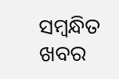ସମ୍ବନ୍ଧିତ ଖବର